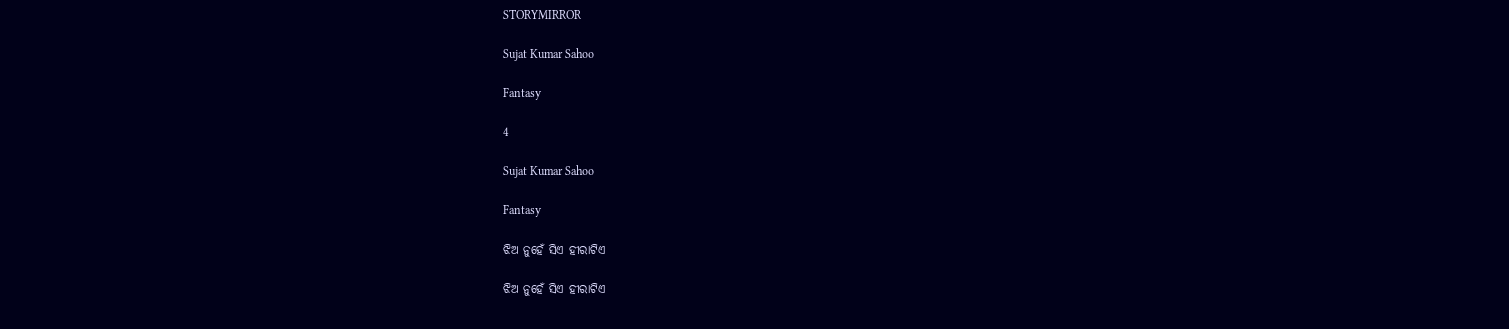STORYMIRROR

Sujat Kumar Sahoo

Fantasy

4

Sujat Kumar Sahoo

Fantasy

ଝିଅ ନୁହେଁ ସିଏ ହୀରାଟିଏ

ଝିଅ ନୁହେଁ ସିଏ ହୀରାଟିଏ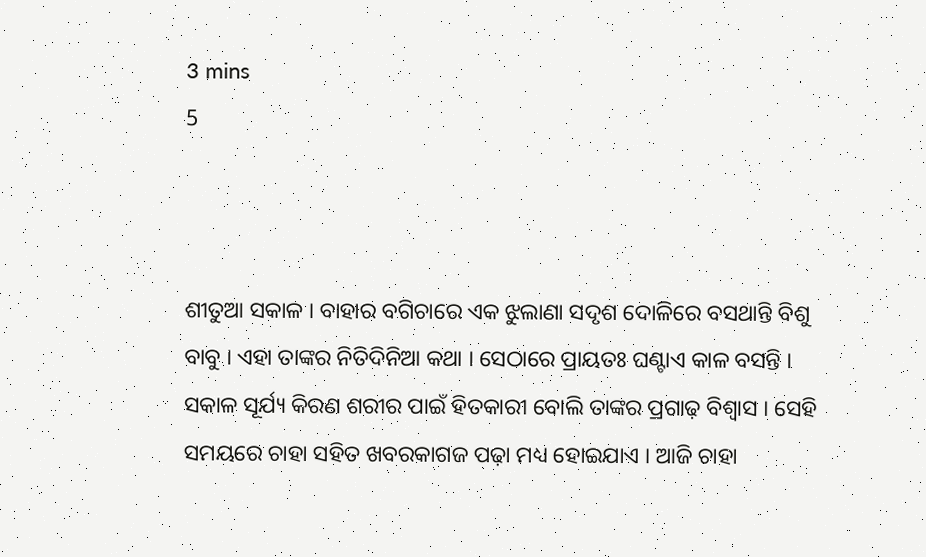3 mins
5



ଶୀତୁଆ ସକାଳ । ବାହାର ବଗିଚାରେ ଏକ ଝୁଲାଣା ସଦୃଶ ଦୋଳିରେ ବସଥାନ୍ତି ବିଶୁ ବାବୁ । ଏହା ତାଙ୍କର ନିତିଦିନିଆ କଥା । ସେଠାରେ ପ୍ରାୟତଃ ଘଣ୍ଟାଏ କାଳ ବସନ୍ତି । ସକାଳ ସୂର୍ଯ୍ୟ କିରଣ ଶରୀର ପାଇଁ ହିତକାରୀ ବୋଲି ତାଙ୍କର ପ୍ରଗାଢ଼ ବିଶ୍ୱାସ । ସେହି ସମୟରେ ଚାହା ସହିତ ଖବରକାଗଜ ପଢ଼ା ମଧ୍ୟ ହୋଇଯାଏ । ଆଜି ଚାହା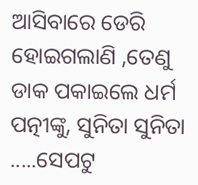ଆସିବାରେ ଡେରି ହୋଇଗଲାଣି ,ତେଣୁ ଡାକ ପକାଇଲେ ଧର୍ମ ପତ୍ନୀଙ୍କୁ, ସୁନିତା ସୁନିତା .....ସେପଟୁ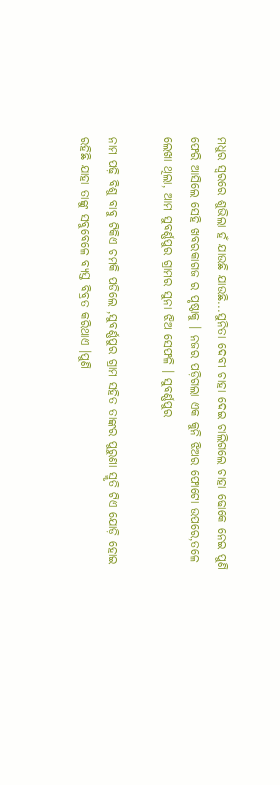ମଧୁର ସ୍ୱରରେ ଶୁଭିଲା ହଁ ଯାଉଛି ଯାଉଛି...ସୁନିତା ଦେବୀ ଚାହା ଦେଇ ଚାଲିଗଲେ ଚାହା ଢୋକେ ନେଇ ପୁଣି ଫେରି ଆସିଲେ ସେହି ଖବରକାଗଜ ର ପୃଷ୍ଠାକୁ । ନଜର ପଡ଼ିଗଲା ଏକ କୁନି ଝିଅର ଫୋଟୋ ଉପରେ,ତଳେ ଲେଖା ଥିଲା, ଆମ ସୁବର୍ଣ୍ଣପୁର ଗ୍ରାମର ସୁନା ଝିଅ ସେଫଳି । ସୁବର୍ଣ୍ଣପୁର

ନାମ ପଢ଼ି ବିଶୁ ବାବୁ ଟିକିଏ ଚମକି ପଡିଲେ ,ସୁବର୍ଣ୍ଣପୁର ଗ୍ରାମ ସହିତ ତାଙ୍କର ପୁରୁଣା ସ୍ମୃତି ଟିଏ ଯୋଡ଼ି ହୋଇ ରହିଛି ଯାହା ତାଙ୍କୁ ସବୁବେଳେ ବ୍ୟସ୍ତ ବିବ୍ରତ କରିଥାଏ ।ପୁଣି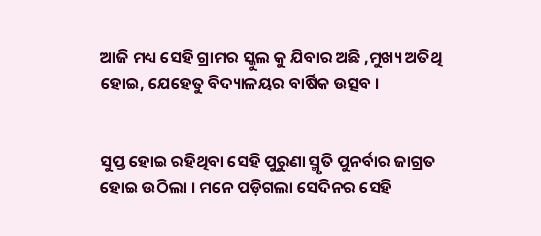ଆଜି ମଧ୍ୟ ସେହି ଗ୍ରାମର ସ୍କୁଲ କୁ ଯିବାର ଅଛି ,ମୁଖ୍ୟ ଅତିଥି ହୋଇ, ଯେହେତୁ ବିଦ୍ୟାଳୟର ବାର୍ଷିକ ଉତ୍ସବ ।


ସୁପ୍ତ ହୋଇ ରହିଥିବା ସେହି ପୁରୁଣା ସ୍ମୃତି ପୁନର୍ବାର ଜାଗ୍ରତ ହୋଇ ଉଠିଲା । ମନେ ପଡ଼ିଗଲା ସେଦିନର ସେହି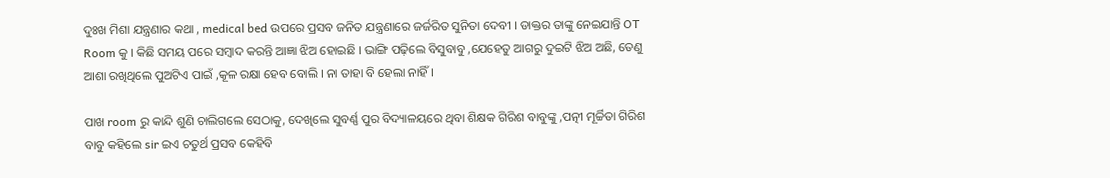ଦୁଃଖ ମିଶା ଯନ୍ତ୍ରଣାର କଥା , medical bed ଉପରେ ପ୍ରସବ ଜନିତ ଯନ୍ତ୍ରଣାରେ ଜର୍ଜରିତ ସୁନିତା ଦେବୀ । ଡାକ୍ତର ତାଙ୍କୁ ନେଇଯାନ୍ତି OT Room କୁ । କିଛି ସମୟ ପରେ ସମ୍ବାଦ କରନ୍ତି ଆଜ୍ଞା ଝିଅ ହୋଇଛି । ଭାଙ୍ଗି ପଢ଼ିଲେ ବିସୁବାବୁ ,ଯେହେତୁ ଆଗରୁ ଦୁଇଟି ଝିଅ ଅଛି, ତେଣୁ ଆଶା ରଖିଥିଲେ ପୁଅଟିଏ ପାଇଁ ,କୂଳ ରକ୍ଷା ହେବ ବୋଲି । ନା ତାହା ବି ହେଲା ନାହିଁ ।

ପାଖ room ରୁ କାନ୍ଦି ଶୁଣି ଚାଲିଗଲେ ସେଠାକୁ, ଦେଖିଲେ ସୁବର୍ଣ୍ଣ ପୁର ବିଦ୍ୟାଳୟରେ ଥିବା ଶିକ୍ଷକ ଗିରିଶ ବାବୁଙ୍କୁ ,ପତ୍ନୀ ମୂର୍ଚ୍ଚିତା ଗିରିଶ ବାବୁ କହିଲେ sir ଇଏ ଚତୁର୍ଥ ପ୍ରସବ କେହିବି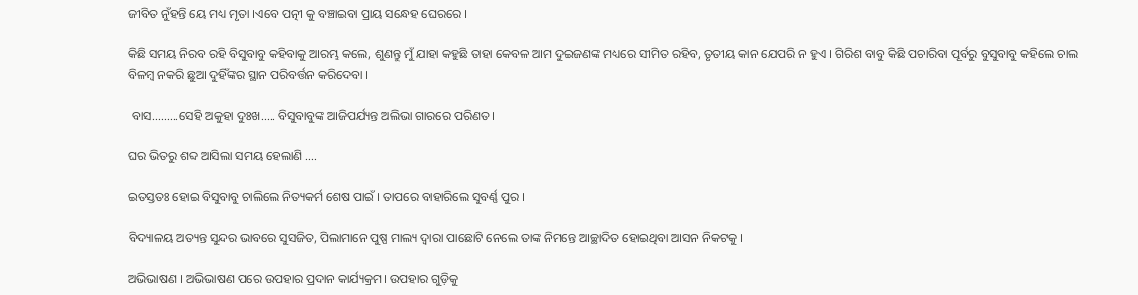ଜୀବିତ ନୁଁହନ୍ତି ୟେ ମଧ୍ୟ ମୃତା ।ଏବେ ପତ୍ନୀ କୁ ବଞ୍ଚାଇବା ପ୍ରାୟ ସନ୍ଧେହ ଘେରରେ ।

କିଛି ସମୟ ନିରବ ରହି ବିସୁବାବୁ କହିବାକୁ ଆରମ୍ଭ କଲେ, ଶୁଣନ୍ତୁ ମୁଁ ଯାହା କହୁଛି ତାହା କେବଳ ଆମ ଦୁଇଜଣଙ୍କ ମଧ୍ୟରେ ସୀମିତ ରହିବ, ତୃତୀୟ କାନ ଯେପରି ନ ହୁଏ । ଗିରିଶ ବାବୁ କିଛି ପଚାରିବା ପୂର୍ବରୁ ବୁସୁବାବୁ କହିଲେ ଚାଲ ବିଳମ୍ବ ନକରି ଛୁଆ ଦୁହିଁଙ୍କର ସ୍ଥାନ ପରିବର୍ତ୍ତନ କରିଦେବା ।

 ବାସ.........ସେହି ଅକୁହା ଦୁଃଖ..... ବିସୁବାବୁଙ୍କ ଆଜିପର୍ଯ୍ୟନ୍ତ ଅଲିଭା ଗାରରେ ପରିଣତ ।

ଘର ଭିତରୁ ଶବ୍ଦ ଆସିଲା ସମୟ ହେଲାଣି ....

ଇତସ୍ତତଃ ହୋଇ ବିସୁବାବୁ ଚାଲିଲେ ନିତ୍ୟକର୍ମ ଶେଷ ପାଇଁ । ତାପରେ ବାହାରିଲେ ସୁବର୍ଣ୍ଣ ପୁର ।

ବିଦ୍ୟାଳୟ ଅତ୍ୟନ୍ତ ସୁନ୍ଦର ଭାବରେ ସୁସଜିତ, ପିଲାମାନେ ପୁଷ୍ପ ମାଲ୍ୟ ଦ୍ୱାରା ପାଛୋଟି ନେଲେ ତାଙ୍କ ନିମନ୍ତେ ଆଚ୍ଛାଦିତ ହୋଇଥିବା ଆସନ ନିକଟକୁ ।

ଅଭିଭାଷଣ । ଅଭିଭାଷଣ ପରେ ଉପହାର ପ୍ରଦାନ କାର୍ଯ୍ୟକ୍ରମ। ଉପହାର ଗୁଡ଼ିକୁ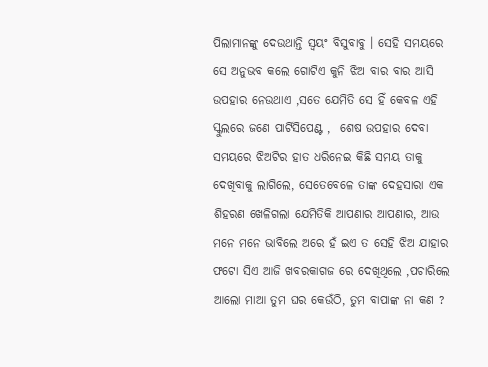ପିଲାମାନଙ୍କୁ ଦେଉଥାନ୍ତି ସ୍ୱୟଂ ବିସୁବାବୁ । ସେହି ସମୟରେ ସେ ଅନୁଭବ କଲେ ଗୋଟିଏ କୁନି ଝିଅ ବାର ବାର ଆସି ଉପହାର ନେଉଥାଏ ,ସତେ ଯେମିତି ସେ ହିଁ କେବଳ ଏହି ସ୍କୁଲରେ ଜଣେ ପାର୍ଟିସିପେଣ୍ଟ ,  ଶେଷ ଉପହାର ଦେବା ସମୟରେ ଝିଅଟିର ହାତ ଧରିନେଇ କିଛି ସମୟ ତାକୁ ଦେଖିବାକୁ ଲାଗିଲେ, ସେତେବେଳେ ତାଙ୍କ ଦେହସାରା ଏକ ଶିହରଣ ଖେଳିଗଲା ଯେମିତିକି ଆପଣାର ଆପଣାର, ଆଉ ମନେ ମନେ ଭାବିଲେ ଅରେ ହଁ ଇଏ ତ ସେହି ଝିଅ ଯାହାର ଫଟୋ ସିଏ ଆଜି ଖବରକାଗଜ ରେ ଦେଖିଥିଲେ ,ପଚାରିଲେ ଆଲୋ ମାଆ ତୁମ ଘର କେଉଁଠି, ତୁମ ବାପାଙ୍କ ନା କଣ ?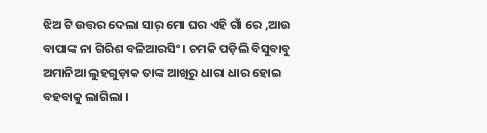ଝିଅ ଟି ଉତ୍ତର ଦେଲା ସାର୍ ମୋ ଘର ଏହି ଗାଁ ରେ ,ଆଉ ବାପାଙ୍କ ନା ଗିରିଶ ବଳିଆରସିଂ । ଚମକି ପଡ଼ିଲି ବିସୁବାବୁ ଅମାନିଆ ଲୁହଗୁଡ଼ାକ ତାଙ୍କ ଆଖିରୁ ଧାରା ଧାର ହୋଇ ବହବାକୁ ଲାଗିଲା ।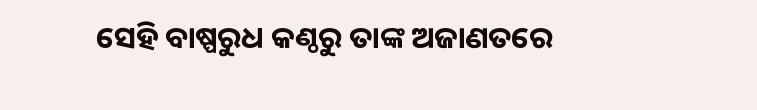ସେହି ବାଷ୍ପରୁଧ କଣ୍ଠରୁ ତାଙ୍କ ଅଜାଣତରେ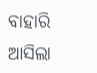ବାହାରି ଆସିଲା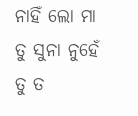ନାହିଁ ଲୋ ମା ତୁ ସୁନା ନୁହେଁ ତୁ ତ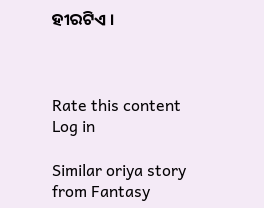ହୀରଟିଏ ।



Rate this content
Log in

Similar oriya story from Fantasy